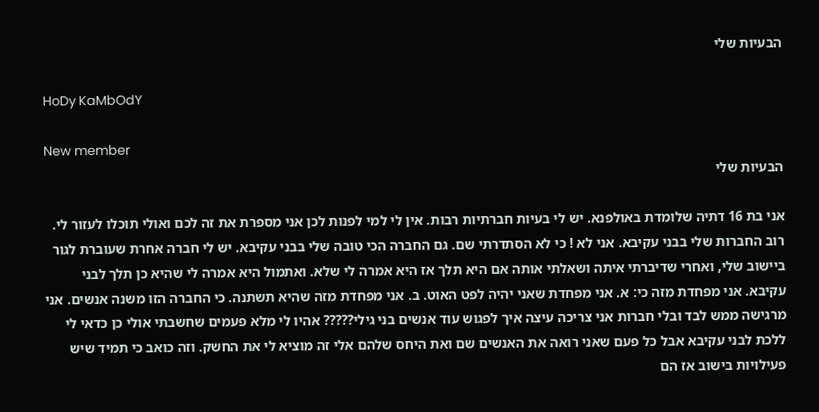הבעיות שלי

HoDy KaMbOdY

New member
הבעיות שלי

אני בת 16 דתיה שלומדת באולפנא. יש לי בעיות חברתיות רבות. אין לי למי לפנות לכן אני מספרת את זה לכם ואולי תוכלו לעזור לי. רוב החברות שלי בבני עקיבא. אני לא ! כי לא הסתדרתי שם. גם החברה הכי טובה שלי בבני עקיבא. יש לי חברה אחרת שעוברת לגור ביישוב שלי, ואחרי שדיברתי איתה ושאלתי אותה אם היא תלך אז היא אמרה לי שלא. ואתמול היא אמרה לי שהיא כן תלך לבני עקיבא. אני מפחדת מזה כי: א. אני מפחדת שאני יהיה לפט האוט. ב. אני מפחדת מזה שהיא תשתנה. כי החברה הזו משנה אנשים. אני מרגישה ממש לבד ובלי חברות אני צריכה עיצה איך לפגוש עוד אנשים בני גילי????? אהיו לי מלא פעמים שחשבתי אולי כן כדאי לי ללכת לבני עקיבא אבל כל פעם שאני רואה את האנשים שם ואת היחס שלהם אלי זה מוציא לי את החשק. וזה כואב כי תמיד שיש פעילויות בישוב אז הם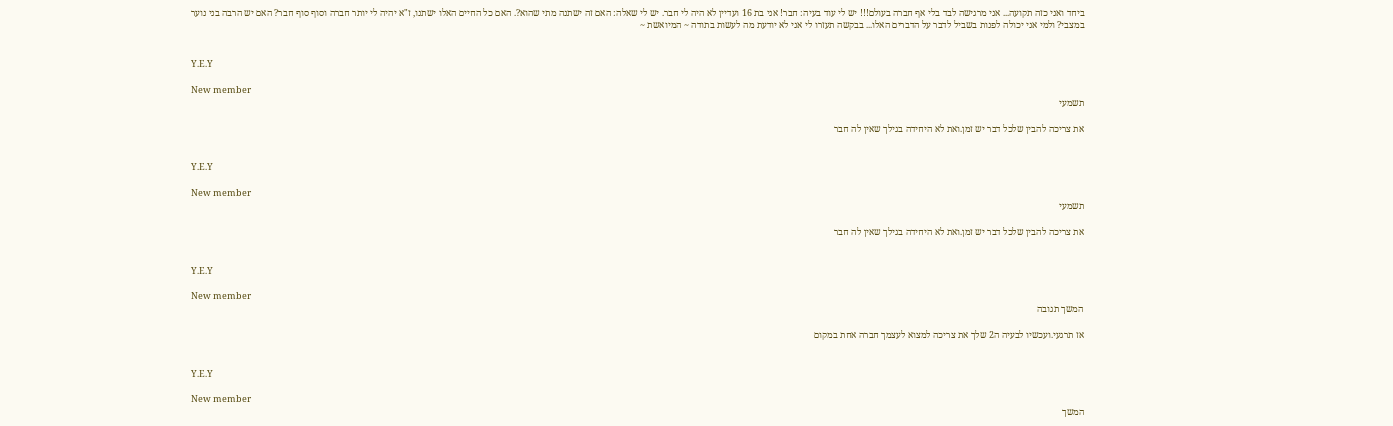ביחד ואני כזה תקועה... אני מרגישה לבד בלי אף חברה בעולם!!! יש לי עוד בעיה: חבר! אני בת 16 ועדיין לא היה לי חבר. יש לי שאלה: האם זה ישתנה מתי שהוא?. האם כל החיים האלו ישתנו, ז"א יהיה לי יותר חברה וסוף סוף חבר? האם יש הרבה בני נוער במצבי? ולמי אני יכולה לפנות בשביל לדבר על הדברים האלו... בבקשה תעזרו לי אני לא יודעת מה לעשות בתודה ~ המיואשת ~


Y.E.Y

New member
תשמעי

את צריכה להבין שלכל דבר יש זמן.ואת לא היחידה בגילך שאין לה חבר


Y.E.Y

New member
תשמעי

את צריכה להבין שלכל דבר יש זמן.ואת לא היחידה בגילך שאין לה חבר


Y.E.Y

New member
המשך תגובה

אז תרגעי.ועכשיו לבעיה ה2 שלך את צריכה למצוא לעצמך חברה אחת במקום


Y.E.Y

New member
המשך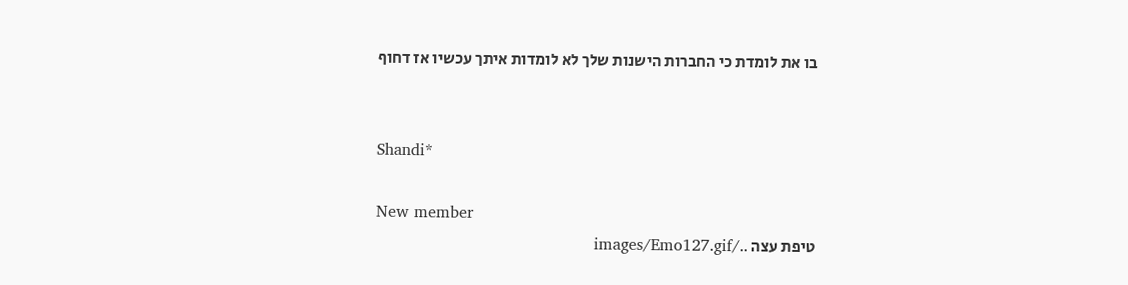בו את לומדת כי החברות הישנות שלך לא לומדות איתך עכשיו אז דחוף


Shandi*

New member
טיפת עצה ../images/Emo127.gif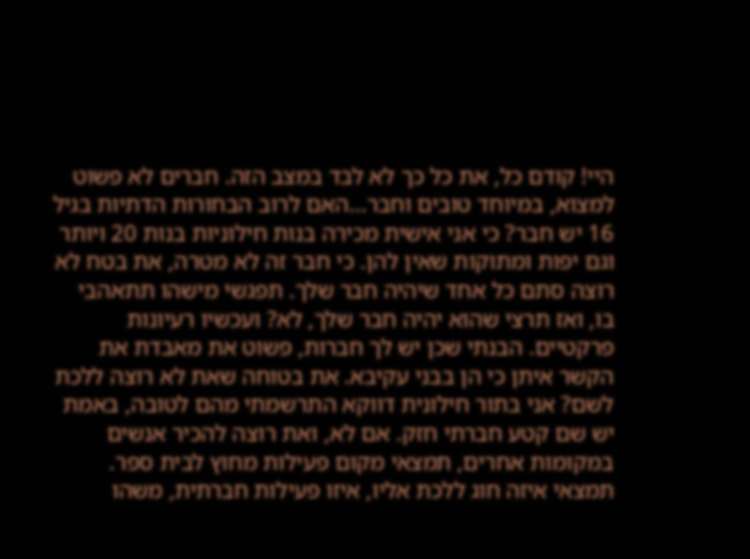היי! קודם כל, את כל כך לא לבד במצב הזה. חברים לא פשוט למצוא, במיוחד טובים וחבר...האם לרוב הבחורות הדתיות בגיל 16 יש חבר? כי אני אישית מכירה בנות חילוניות בנות 20 ויותר וגם יפות ומתוקות שאין להן. כי חבר זה לא מטרה, את בטח לא רוצה סתם כל אחד שיהיה חבר שלך. תפגשי מישהו תתאהבי בו, ואז תרצי שהוא יהיה חבר שלך, לא? ועכשיו רעיונות פרקטיים. הבנתי שכן יש לך חברות, פשוט את מאבדת את הקשר איתן כי הן בבני עקיבא. את בטוחה שאת לא רוצה ללכת לשם? אני בתור חילונית דווקא התרשמתי מהם לטובה, באמת יש שם קטע חברתי חזק. אם לא, ואת רוצה להכיר אנשים במקומות אחרים, תמצאי מקום פעילות מחוץ לבית ספר. תמצאי איזה חוג ללכת אליו, איזו פעילות חברתית, משהו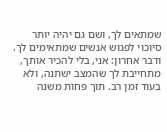שמתאים לך, ושם גם יהיה יותר סיוכוי לפגוש אנשים שמתאימים לך. ודבר אחרון: אני, בלי להכיר אותך, מתחייבת לך שהמצב ישתנה, ולא בעוד זמן רב. תוך פחות משנה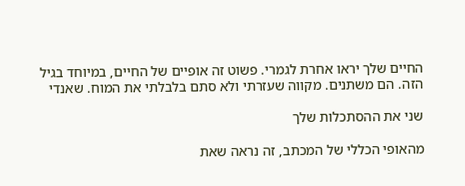החיים שלך יראו אחרת לגמרי. פשוט זה אופיים של החיים, במיוחד בגיל הזה. הם משתנים. מקווה שעזרתי ולא סתם בלבלתי את המוח. שאנדי

שני את ההסתכלות שלך

מהאופי הכללי של המכתב, זה נראה שאת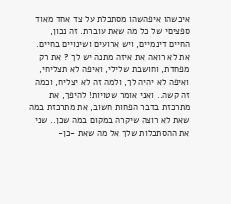איכשהו איפהשהו מסתכלת על צד אחד מאוד ספציםי של כל מה שאת עוברת. זה נכון, החיים דינמיים, ויש ארועים ושינויים בחיים. את לא רואה את איזה מתנה יש לך ? את רק מפחדת, וחושבת שלילי, ואיפה לא תצליחי, ואיפה לא יהיה לך, ולמה זה לא יצליח, וכמה זה קשה.. ואני אומר שטויות! להיפך, את מתרכזת בדבר הפחות חשוב, את מתרכזת במה שאת לא רוצה שיקרה במקום במה שכן.. שני את ההסתכלות שלך אל מה שאת -כן-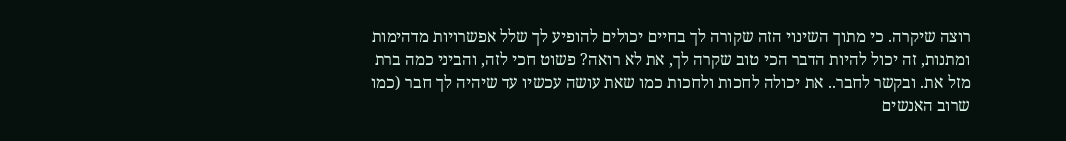רוצה שיקרה. כי מתוך השינוי הזה שקורה לך בחיים יכולים להופיע לך שלל אפשרויות מדהימות ומתנות, זה יכול להיות הדבר הכי טוב שקרה לך, את לא רואה? פשוט חכי לזה, והביני כמה ברת מזל את. ובקשר לחבר.. את יכולה לחכות ולחכות כמו שאת עושה עכשיו עד שיהיה לך חבר (כמו שרוב האנשים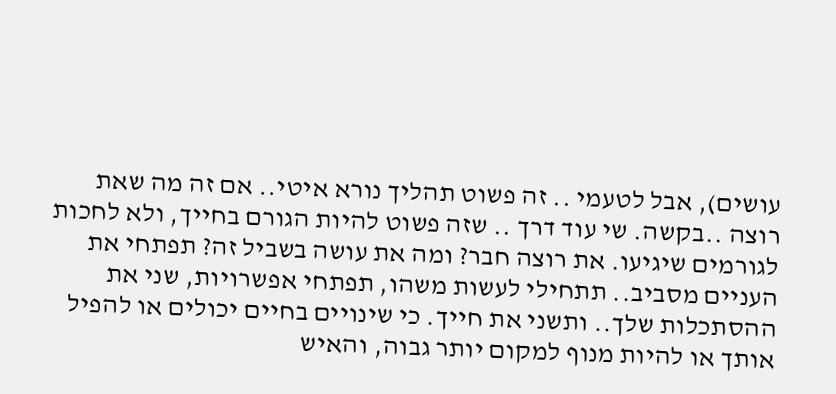עושים), אבל לטעמי .. זה פשוט תהליך נורא איטי.. אם זה מה שאת רוצה ..בקשה. שי עוד דרך .. שזה פשוט להיות הגורם בחייך, ולא לחכות לגורמים שיגיעו. את רוצה חבר? ומה את עושה בשביל זה? תפתחי את העניים מסביב.. תתחילי לעשות משהו, תפתחי אפשרויות, שני את ההסתכלות שלך.. ותשני את חייך. כי שינויים בחיים יכולים או להפיל אותך או להיות מנוף למקום יותר גבוה, והאיש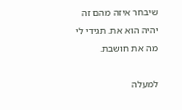שיבחר איזה מהם זה יהיה הוא את. תגידי לי מה את חושבת.

למעלה